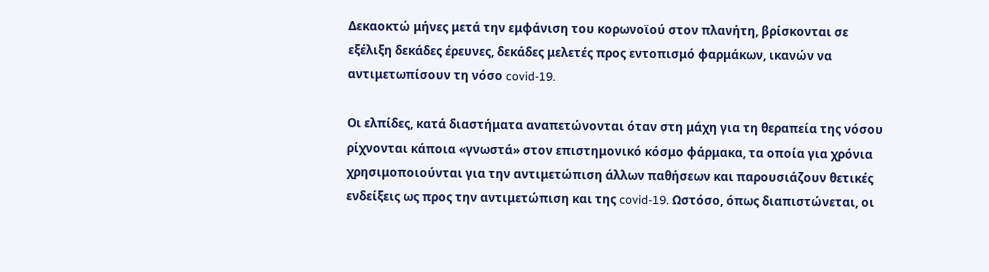Δεκαοκτώ μήνες μετά την εμφάνιση του κορωνοϊού στον πλανήτη, βρίσκονται σε εξέλιξη δεκάδες έρευνες, δεκάδες μελετές προς εντοπισμό φαρμάκων, ικανών να αντιμετωπίσουν τη νόσο covid-19.

Οι ελπίδες, κατά διαστήματα αναπετώνονται όταν στη μάχη για τη θεραπεία της νόσου ρίχνονται κάποια «γνωστά» στον επιστημονικό κόσμο φάρμακα, τα οποία για χρόνια χρησιμοποιούνται για την αντιμετώπιση άλλων παθήσεων και παρουσιάζουν θετικές ενδείξεις ως προς την αντιμετώπιση και της covid-19. Ωστόσο, όπως διαπιστώνεται, οι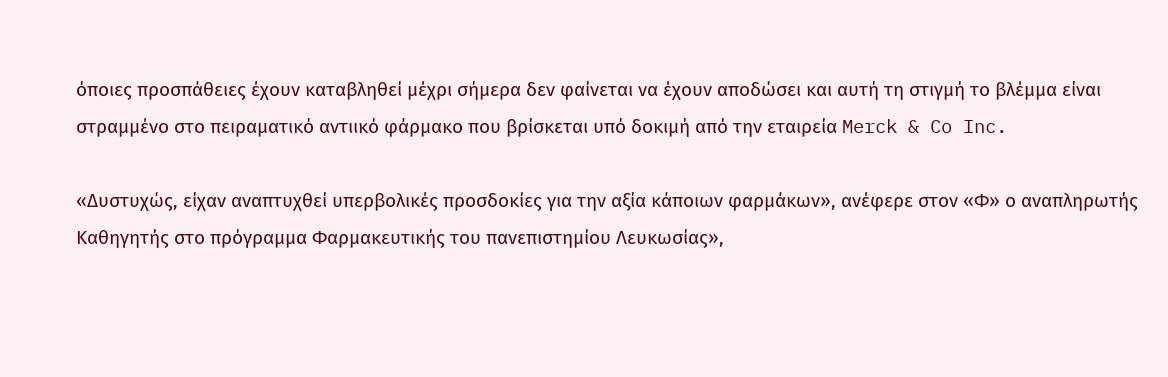όποιες προσπάθειες έχουν καταβληθεί μέχρι σήμερα δεν φαίνεται να έχουν αποδώσει και αυτή τη στιγμή το βλέμμα είναι στραμμένο στο πειραματικό αντιικό φάρμακο που βρίσκεται υπό δοκιμή από την εταιρεία Merck & Co Inc.

«Δυστυχώς, είχαν αναπτυχθεί υπερβολικές προσδοκίες για την αξία κάποιων φαρμάκων», ανέφερε στον «Φ» ο αναπληρωτής Καθηγητής στο πρόγραμμα Φαρμακευτικής του πανεπιστημίου Λευκωσίας»,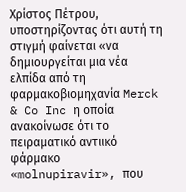Χρίστος Πέτρου, υποστηρίζοντας ότι αυτή τη στιγμή φαίνεται «να δημιουργείται μια νέα ελπίδα από τη φαρμακοβιομηχανία Merck & Co Inc η οποία ανακοίνωσε ότι το πειραματικό αντιικό φάρμακο «molnupiravir», που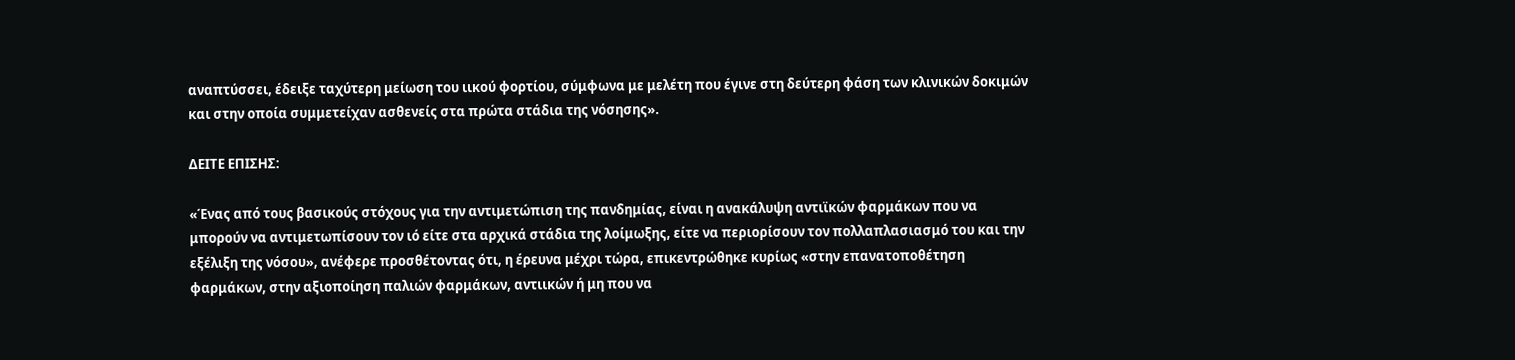αναπτύσσει, έδειξε ταχύτερη μείωση του ιικού φορτίου, σύμφωνα με μελέτη που έγινε στη δεύτερη φάση των κλινικών δοκιμών και στην οποία συμμετείχαν ασθενείς στα πρώτα στάδια της νόσησης».

ΔΕΙΤΕ ΕΠΙΣΗΣ:

«Ένας από τους βασικούς στόχους για την αντιμετώπιση της πανδημίας, είναι η ανακάλυψη αντιϊκών φαρμάκων που να μπορούν να αντιμετωπίσουν τον ιό είτε στα αρχικά στάδια της λοίμωξης, είτε να περιορίσουν τον πολλαπλασιασμό του και την εξέλιξη της νόσου», ανέφερε προσθέτοντας ότι, η έρευνα μέχρι τώρα, επικεντρώθηκε κυρίως «στην επανατοποθέτηση φαρμάκων, στην αξιοποίηση παλιών φαρμάκων, αντιικών ή μη που να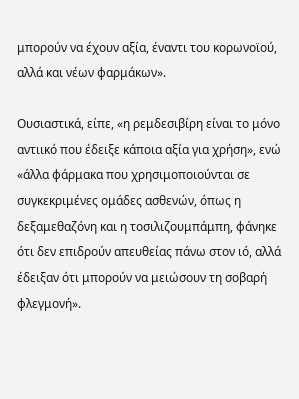μπορούν να έχουν αξία, έναντι του κορωνοϊού, αλλά και νέων φαρμάκων».

Ουσιαστικά, είπε, «η ρεμδεσιβίρη είναι το μόνο αντιικό που έδειξε κάποια αξία για χρήση», ενώ «άλλα φάρμακα που χρησιμοποιούνται σε συγκεκριμένες ομάδες ασθενών, όπως η δεξαμεθαζόνη και η τοσιλιζουμπάμπη, φάνηκε ότι δεν επιδρούν απευθείας πάνω στον ιό, αλλά έδειξαν ότι μπορούν να μειώσουν τη σοβαρή φλεγμονή».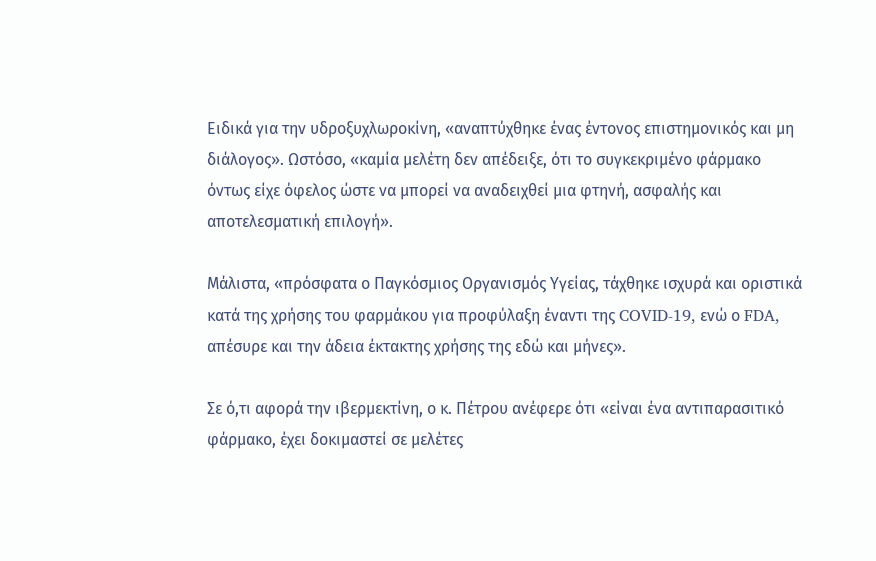Ειδικά για την υδροξυχλωροκίνη, «αναπτύχθηκε ένας έντονος επιστημονικός και μη διάλογος». Ωστόσο, «καμία μελέτη δεν απέδειξε, ότι το συγκεκριμένο φάρμακο όντως είχε όφελος ώστε να μπορεί να αναδειχθεί μια φτηνή, ασφαλής και αποτελεσματική επιλογή».

Μάλιστα, «πρόσφατα ο Παγκόσμιος Οργανισμός Υγείας, τάχθηκε ισχυρά και οριστικά κατά της χρήσης του φαρμάκου για προφύλαξη έναντι της COVID-19, ενώ ο FDA, απέσυρε και την άδεια έκτακτης χρήσης της εδώ και μήνες».

Σε ό,τι αφορά την ιβερμεκτίνη, ο κ. Πέτρου ανέφερε ότι «είναι ένα αντιπαρασιτικό φάρμακο, έχει δοκιμαστεί σε μελέτες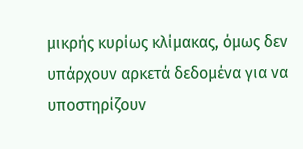μικρής κυρίως κλίμακας, όμως δεν υπάρχουν αρκετά δεδομένα για να υποστηρίζουν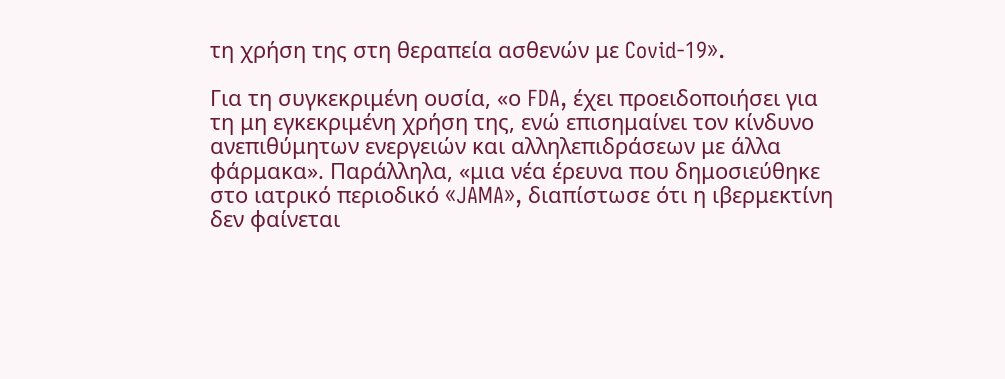τη χρήση της στη θεραπεία ασθενών με Covid-19».

Για τη συγκεκριμένη ουσία, «ο FDA, έχει προειδοποιήσει για τη μη εγκεκριμένη χρήση της, ενώ επισημαίνει τον κίνδυνο ανεπιθύμητων ενεργειών και αλληλεπιδράσεων με άλλα φάρμακα». Παράλληλα, «μια νέα έρευνα που δημοσιεύθηκε στο ιατρικό περιοδικό «JAMA», διαπίστωσε ότι η ιβερμεκτίνη δεν φαίνεται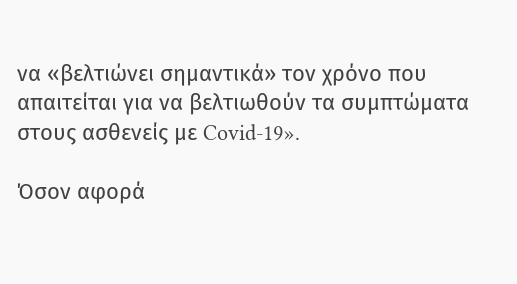να «βελτιώνει σημαντικά» τον χρόνο που απαιτείται για να βελτιωθούν τα συμπτώματα στους ασθενείς με Covid-19».

Όσον αφορά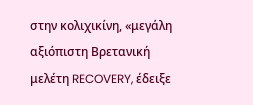στην κολιχικίνη, «μεγάλη αξιόπιστη Βρετανική μελέτη RECOVERY, έδειξε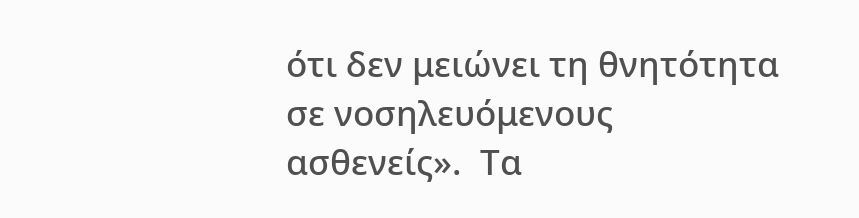ότι δεν μειώνει τη θνητότητα σε νοσηλευόμενους ασθενείς».  Τα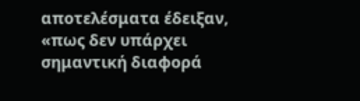αποτελέσματα έδειξαν, «πως δεν υπάρχει σημαντική διαφορά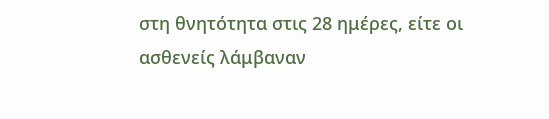στη θνητότητα στις 28 ημέρες, είτε οι ασθενείς λάμβαναν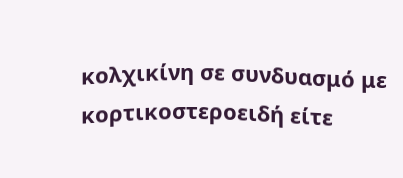κολχικίνη σε συνδυασμό με κορτικοστεροειδή είτε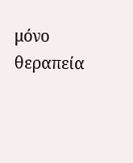μόνο θεραπεία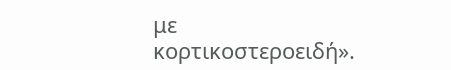με κορτικοστεροειδή».